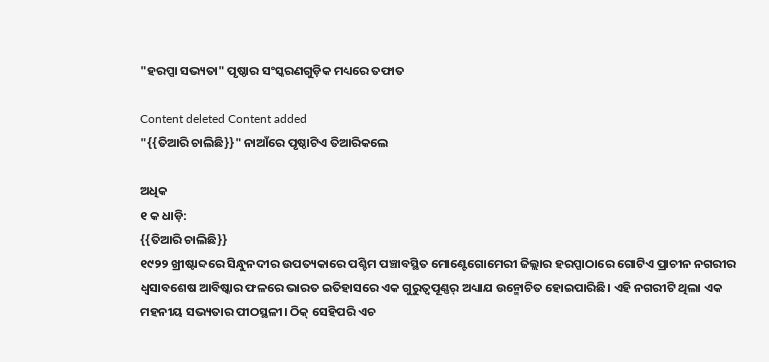"ହରପ୍ପା ସଭ୍ୟତା" ପୃଷ୍ଠାର ସଂସ୍କରଣ‌ଗୁଡ଼ିକ ମଧ୍ୟରେ ତଫାତ

Content deleted Content added
"{{ତିଆରି ଚାଲିଛି}}" ନାଆଁରେ ପୃଷ୍ଠାଟିଏ ତିଆରିକଲେ

ଅଧିକ
୧ କ ଧାଡ଼ି:
{{ତିଆରି ଚାଲିଛି}}
୧୯୨୨ ଖ୍ରୀଷ୍ଟାବ୍ଦରେ ସିନ୍ଧୁନଦୀର ଉପତ୍ୟକାରେ ପଶ୍ଚିମ ପଞ୍ଚାବସ୍ଥିତ ମୋଣ୍ଟେଗୋମେରୀ ଜିଲ୍ଲାର ହରପ୍ପାଠାରେ ଗୋଟିଏ ପ୍ରାଚୀନ ନଗରୀର ଧ୍ବସାବଶେଷ ଆବିଷ୍କାର ଫଳରେ ଭାରତ ଇତିହାସରେ ଏକ ଗୁରୁତ୍ବପୂଣ୍ଣର୍ ଅଧ୍ୟାଯ ଉନ୍ମୋଚିତ ହୋଇପାରିଛି। ଏହି ନଗରୀଟି ଥିଲା ଏକ ମହନୀୟ ସଭ୍ୟତାର ପୀଠସ୍ଥଳୀ। ଠିକ୍ ସେହିପରି ଏଚ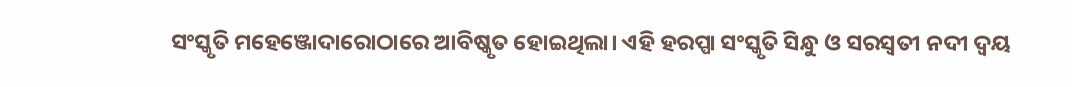ସଂସ୍କୃତି ମହେଞ୍ଜୋଦାରୋଠାରେ ଆବିଷ୍କୃତ ହୋଇଥିଲା। ଏହି ହରପ୍ପା ସଂସ୍କୃତି ସିନ୍ଧୁ ଓ ସରସ୍ବତୀ ନଦୀ ଦ୍ବୟ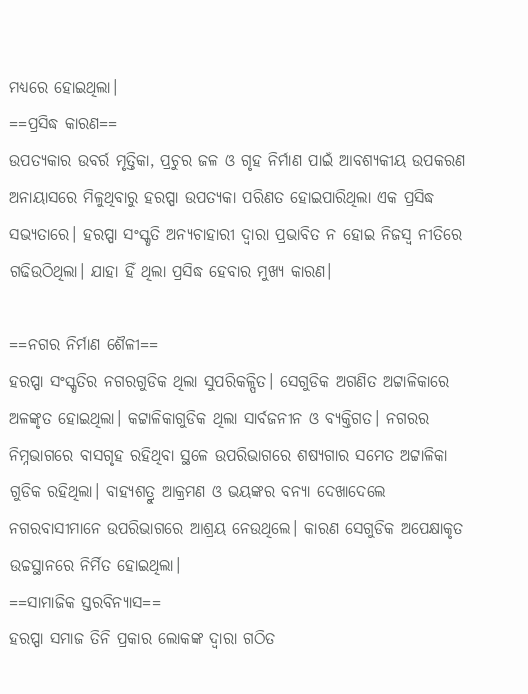ମଧ୍ୟରେ ହୋଇଥିଲା।
==ପ୍ରସିଦ୍ଧ କାରଣ==
ଉପତ୍ୟକାର ଉବର୍ର ମୃତ୍ତିକା, ପ୍ରଚୁର ଜଳ ଓ ଗୃହ ନିର୍ମାଣ ପାଇଁ ଆବଶ୍ୟକୀୟ ଉପକରଣ ଅନାୟାସରେ ମିଳୁଥିବାରୁ ହରପ୍ପା ଉପତ୍ୟକା ପରିଣତ ହୋଇପାରିଥିଲା ଏକ ପ୍ରସିଦ୍ଧ ସଭ୍ୟତାରେ। ହରପ୍ପା ସଂସ୍କୃତି ଅନ୍ୟଚାହାରୀ ଦ୍ବାରା ପ୍ରଭାବିତ ନ ହୋଇ ନିଜସ୍ବ ନୀତିରେ ଗଢିଉଠିଥିଲା। ଯାହା ହିଁ ଥିଲା ପ୍ରସିଦ୍ଧ ହେବାର ମୁଖ୍ୟ କାରଣ।

==ନଗର ନିର୍ମାଣ ଶୈଳୀ==
ହରପ୍ପା ସଂସ୍କୃତିର ନଗରଗୁଡିକ ଥିଲା ସୁପରିକଳ୍ପିତ। ସେଗୁଡିକ ଅଗଣିତ ଅଟ୍ଟାଳିକାରେ ଅଳଙ୍କୃତ ହୋଇଥିଲା। କଟ୍ଟାଳିକାଗୁଡିକ ଥିଲା ସାର୍ବଜନୀନ ଓ ବ୍ୟକ୍ତିଗତ। ନଗରର ନିମ୍ନଭାଗରେ ବାସଗୃହ ରହିଥିବା ସ୍ଥଳେ ଉପରିଭାଗରେ ଶଷ୍ୟଗାର ସମେତ ଅଟ୍ଟାଳିକା ଗୁଡିକ ରହିଥିଲା। ବାହ୍ୟଶତ୍ରୁ ଆକ୍ରମଣ ଓ ଭୟଙ୍କର ବନ୍ୟା ଦେଖାଦେଲେ ନଗରବାସୀମାନେ ଉପରିଭାଗରେ ଆଶ୍ରୟ ନେଉଥିଲେ। କାରଣ ସେଗୁଡିକ ଅପେକ୍ଷାକୃତ ଉଚ୍ଚସ୍ଥାନରେ ନିର୍ମିତ ହୋଇଥିଲା।
==ସାମାଜିକ ସ୍ତରବିନ୍ୟାସ==
ହରପ୍ପା ସମାଜ ତିନି ପ୍ରକାର ଲୋକଙ୍କ ଦ୍ବାରା ଗଠିତ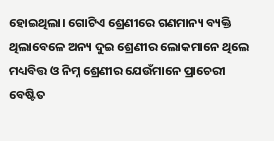ହୋଇଥିଲା। ଗୋଟିଏ ଶ୍ରେଣୀରେ ଗଣମାନ୍ୟ ବ୍ୟକ୍ତି ଥିଲାବେଳେ ଅନ୍ୟ ଦୁଇ ଶ୍ରେଣୀର ଲୋକମାନେ ଥିଲେ ମଧ୍ୟବିତ୍ତ ଓ ନିମ୍ନ ଶ୍ରେଣୀର ଯେଉଁମାନେ ପ୍ରାଚେରୀ ବେଷ୍ଟିତ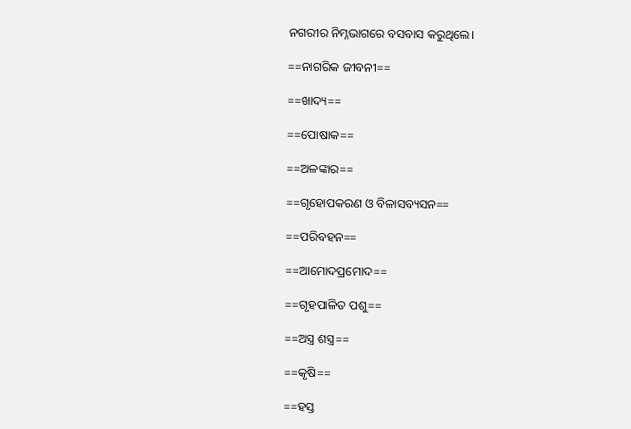ନଗରୀର ନିମ୍ନଭାଗରେ ବସବାସ କରୁଥିଲେ।

==ନାଗରିକ ଜୀବନୀ==

==ଖାଦ୍ୟ==

==ପୋଷାକ==

==ଅଳଙ୍କାର==

==ଗୃହୋପକରଣ ଓ ବିଳାସବ୍ୟସନ==

==ପରିବହନ==

==ଆମୋଦପ୍ରମୋଦ==

==ଗୃହପାଳିତ ପଶୁ==

==ଅସ୍ତ୍ର ଶସ୍ତ୍ର==

==କୃଷି==

==ହସ୍ତ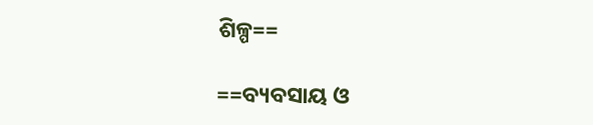ଶିଳ୍ପ==

==ବ୍ୟବସାୟ ଓ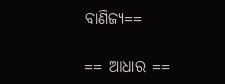ବାଣିଜ୍ୟ==

== ଆଧାର ==